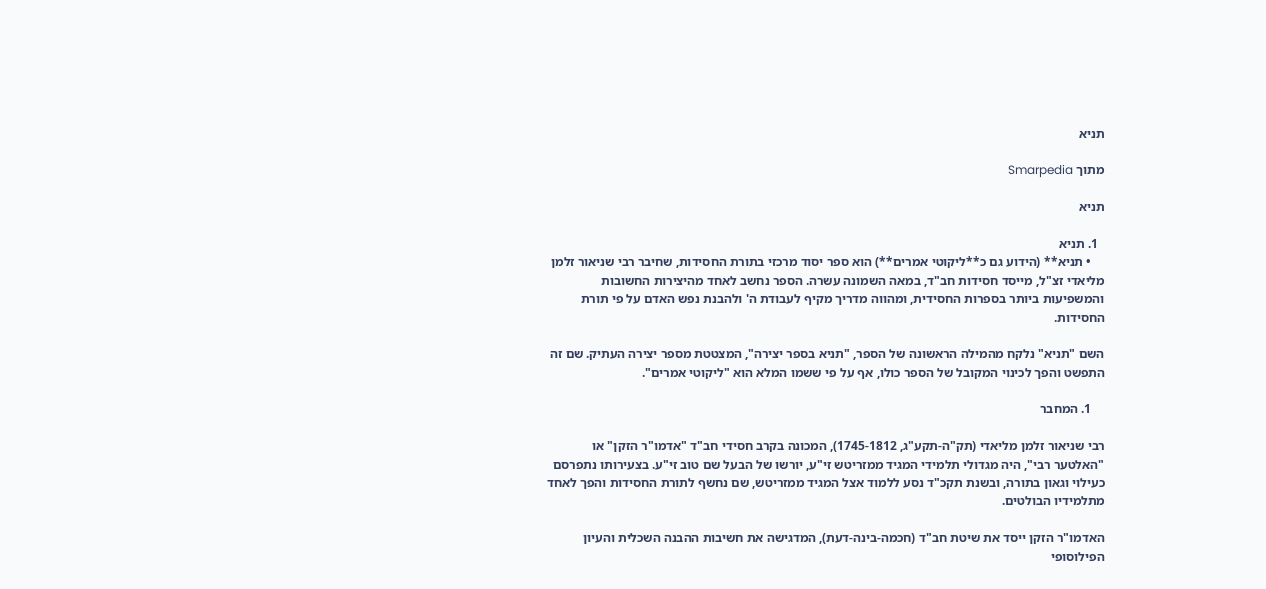תניא

מתוך Smarpedia

תניא

  1. תניא
    • תניא** (הידוע גם כ**ליקוטי אמרים**) הוא ספר יסוד מרכזי בתורת החסידות, שחיבר רבי שניאור זלמן מליאדי זצ"ל, מייסד חסידות חב"ד, במאה השמונה עשרה. הספר נחשב לאחד מהיצירות החשובות והמשפיעות ביותר בספרות החסידית, ומהווה מדריך מקיף לעבודת ה' ולהבנת נפש האדם על פי תורת החסידות.

השם "תניא" נלקח מהמילה הראשונה של הספר, "תניא בספר יצירה", המצטטת מספר יצירה העתיק. שם זה התפשט והפך לכינוי המקובל של הספר כולו, אף על פי ששמו המלא הוא "ליקוטי אמרים".

    1. המחבר

רבי שניאור זלמן מליאדי (תק"ה-תקע"ג, 1745-1812), המכונה בקרב חסידי חב"ד "אדמו"ר הזקן" או "האלטער רבי", היה מגדולי תלמידי המגיד ממזריטש זי"ע, יורשו של הבעל שם טוב זי"ע. בצעירותו נתפרסם כעילוי וגאון בתורה, ובשנת תקכ"ד נסע ללמוד אצל המגיד ממזריטש, שם נחשף לתורת החסידות והפך לאחד מתלמידיו הבולטים.

האדמו"ר הזקן ייסד את שיטת חב"ד (חכמה-בינה-דעת), המדגישה את חשיבות ההבנה השכלית והעיון הפילוסופי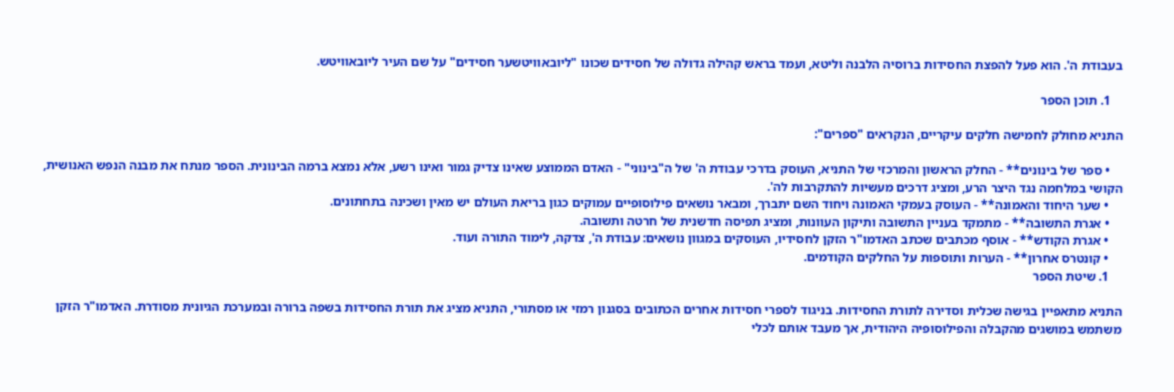בעבודת ה'. הוא פעל להפצת החסידות ברוסיה הלבנה וליטא, ועמד בראש קהילה גדולה של חסידים שכונו "ליובאוויטשער חסידים" על שם העיר ליובאוויטש.

    1. תוכן הספר

התניא מחולק לחמישה חלקים עיקריים, הנקראים "ספרים":

    • ספר של בינונים** - החלק הראשון והמרכזי של התניא, העוסק בדרכי עבודת ה' של ה"בינוני" - האדם הממוצע שאינו צדיק גמור ואינו רשע, אלא נמצא ברמה הבינונית. הספר מנתח את מבנה הנפש האנושית, הקושי במלחמה נגד היצר הרע, ומציג דרכים מעשיות להתקרבות לה'.
    • שער היחוד והאמונה** - העוסק בעמקי האמונה ויחוד השם יתברך, ומבאר נושאים פילוסופיים עמוקים כגון בריאת העולם יש מאין ושכינה בתחתונים.
    • אגרת התשובה** - מתמקד בעניין התשובה ותיקון העוונות, ומציג תפיסה חדשנית של חרטה ותשובה.
    • אגרת הקודש** - אוסף מכתבים שכתב האדמו"ר הזקן לחסידיו, העוסקים במגוון נושאים: עבודת ה', צדקה, לימוד התורה ועוד.
    • קונטרס אחרון** - הערות ותוספות על החלקים הקודמים.
    1. שיטת הספר

התניא מתאפיין בגישה שכלית וסדירה לתורת החסידות. בניגוד לספרי חסידות אחרים הכתובים בסגנון רמזי או מסתורי, התניא מציג את תורת החסידות בשפה ברורה ובמערכת הגיונית מסודרת. האדמו"ר הזקן משתמש במושגים מהקבלה והפילוסופיה היהודית, אך מעבד אותם לכלי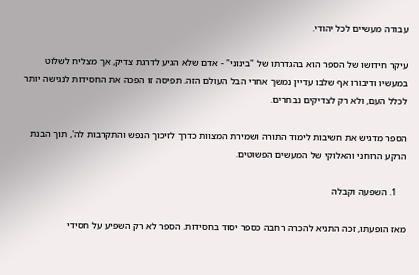עבודה מעשיים לכל יהודי.

עיקר חידושו של הספר הוא בהגדרתו של "בינוני" - אדם שלא הגיע לדרגת צדיק, אך מצליח לשלוט במעשיו ודיבורו אף שלבו עדיין נמשך אחרי הבל העולם הזה. תפיסה זו הפכה את החסידות לנגישה יותר לכלל העם, ולא רק לצדיקים נבחרים.

הספר מדגיש את חשיבות לימוד התורה ושמירת המצוות כדרך לזיכוך הנפש והתקרבות לה', תוך הבנת הרקע הרוחני והאלוקי של המעשים הפשוטים.

    1. השפעה וקבלה

מאז הופעתו, זכה התניא להכרה רחבה כספר יסוד בחסידות. הספר לא רק השפיע על חסידי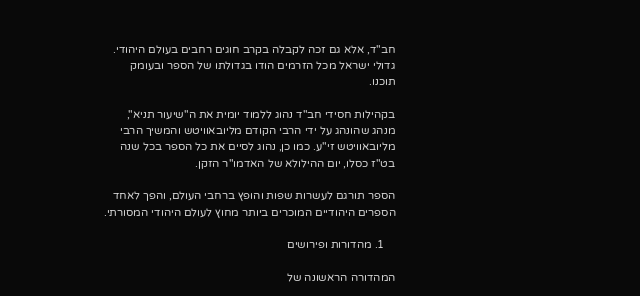חב"ד, אלא גם זכה לקבלה בקרב חוגים רחבים בעולם היהודי. גדולי ישראל מכל הזרמים הודו בגדולתו של הספר ובעומק תוכנו.

בקהילות חסידי חב"ד נהוג ללמוד יומית את ה"שיעור תניא", מנהג שהונהג על ידי הרבי הקודם מליובאוויטש והמשיך הרבי מליובאוויטש זי"ע. כמו כן, נהוג לסיים את כל הספר בכל שנה בט"ז כסלו, יום ההילולא של האדמו"ר הזקן.

הספר תורגם לעשרות שפות והופץ ברחבי העולם, והפך לאחד הספרים היהודיים המוכרים ביותר מחוץ לעולם היהודי המסורתי.

    1. מהדורות ופירושים

המהדורה הראשונה של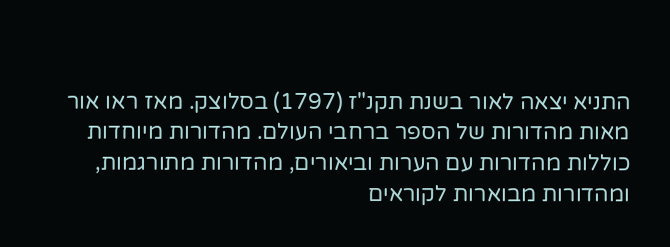התניא יצאה לאור בשנת תקנ"ז (1797) בסלוצק. מאז ראו אור מאות מהדורות של הספר ברחבי העולם. מהדורות מיוחדות כוללות מהדורות עם הערות וביאורים, מהדורות מתורגמות, ומהדורות מבוארות לקוראים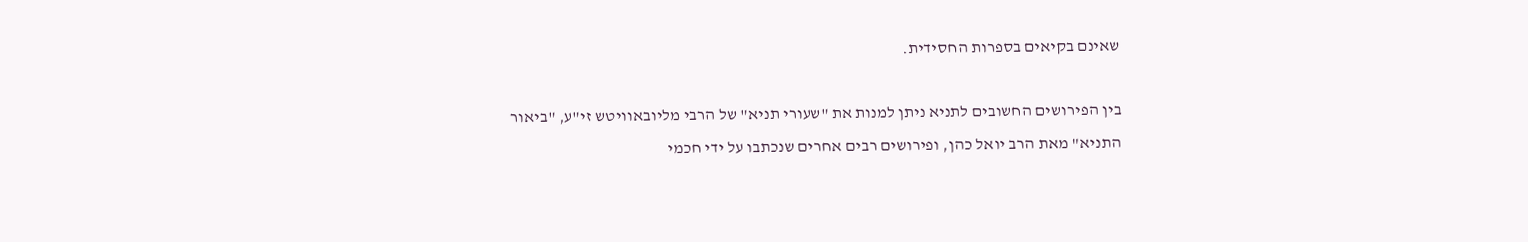שאינם בקיאים בספרות החסידית.

בין הפירושים החשובים לתניא ניתן למנות את "שעורי תניא" של הרבי מליובאוויטש זי"ע, "ביאור התניא" מאת הרב יואל כהן, ופירושים רבים אחרים שנכתבו על ידי חכמי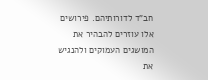חב"ד לדורותיהם. פירושים אלו עוזרים להבהיר את המושגים העמוקים ולהנגיש את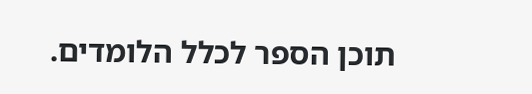תוכן הספר לכלל הלומדים.